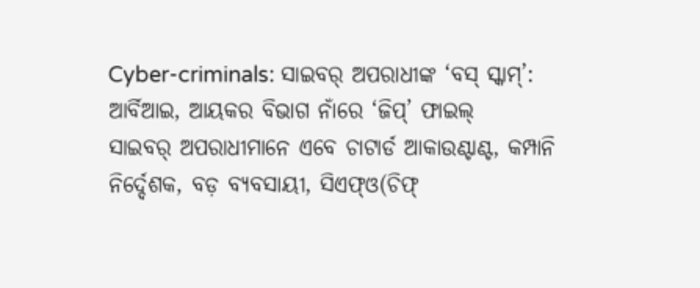Cyber-criminals: ସାଇବର୍ ଅପରାଧୀଙ୍କ ‘ବସ୍ ସ୍କାମ୍’: ଆର୍ବିଆଇ, ଆୟକର ବିଭାଗ ନାଁରେ ‘ଜିପ୍’ ଫାଇଲ୍
ସାଇବର୍ ଅପରାଧୀମାନେ ଏବେ ଚାଟାର୍ଡ ଆକାଉଣ୍ଟାଣ୍ଟ, କମ୍ପାନି ନିର୍ଦ୍ଦେଶକ, ବଡ଼ ବ୍ୟବସାୟୀ, ସିଏଫ୍ଓ(ଚିଫ୍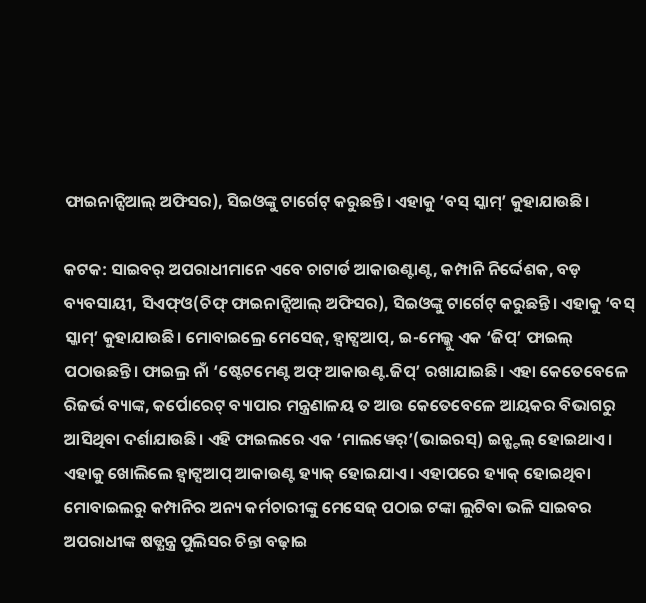ଫାଇନାନ୍ସିଆଲ୍ ଅଫିସର), ସିଇଓଙ୍କୁ ଟାର୍ଗେଟ୍ କରୁଛନ୍ତି। ଏହାକୁ ‘ବସ୍ ସ୍କାମ୍’ କୁହାଯାଉଛି।

କଟକ: ସାଇବର୍ ଅପରାଧୀମାନେ ଏବେ ଚାଟାର୍ଡ ଆକାଉଣ୍ଟାଣ୍ଟ, କମ୍ପାନି ନିର୍ଦ୍ଦେଶକ, ବଡ଼ ବ୍ୟବସାୟୀ, ସିଏଫ୍ଓ(ଚିଫ୍ ଫାଇନାନ୍ସିଆଲ୍ ଅଫିସର), ସିଇଓଙ୍କୁ ଟାର୍ଗେଟ୍ କରୁଛନ୍ତି। ଏହାକୁ ‘ବସ୍ ସ୍କାମ୍’ କୁହାଯାଉଛି। ମୋବାଇଲ୍ରେ ମେସେଜ୍, ହ୍ୱାଟ୍ସଆପ୍, ଇ-ମେଲ୍କୁ ଏକ ‘ଜିପ୍’ ଫାଇଲ୍ ପଠାଉଛନ୍ତି। ଫାଇଲ୍ର ନାଁ ‘ଷ୍ଟେଟମେଣ୍ଟ ଅଫ୍ ଆକାଉଣ୍ଟ.ଜିପ୍’ ରଖାଯାଇଛି। ଏହା କେତେବେଳେ ରିଜର୍ଭ ବ୍ୟାଙ୍କ, କର୍ପୋରେଟ୍ ବ୍ୟାପାର ମନ୍ତ୍ରଣାଳୟ ତ ଆଉ କେତେବେଳେ ଆୟକର ବିଭାଗରୁ ଆସିଥିବା ଦର୍ଶାଯାଉଛି। ଏହି ଫାଇଲରେ ଏକ ‘ମାଲୱେର୍’(ଭାଇରସ୍) ଇନ୍ଷ୍ଟଲ୍ ହୋଇଥାଏ। ଏହାକୁ ଖୋଲିଲେ ହ୍ୱାଟ୍ସଆପ୍ ଆକାଉଣ୍ଟ ହ୍ୟାକ୍ ହୋଇଯାଏ। ଏହାପରେ ହ୍ୟାକ୍ ହୋଇଥିବା ମୋବାଇଲରୁ କମ୍ପାନିର ଅନ୍ୟ କର୍ମଚାରୀଙ୍କୁ ମେସେଜ୍ ପଠାଇ ଟଙ୍କା ଲୁଟିବା ଭଳି ସାଇବର ଅପରାଧୀଙ୍କ ଷଡ୍ଯନ୍ତ୍ର ପୁଲିସର ଚିନ୍ତା ବଢ଼ାଇ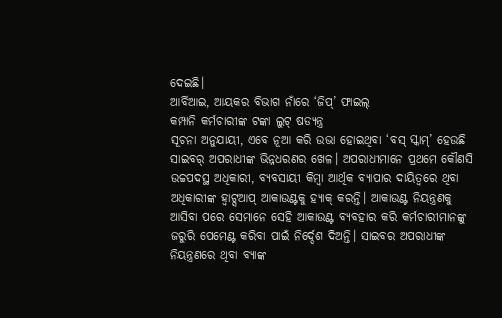ଦେଇଛି।
ଆର୍ବିଆଇ, ଆୟକର ବିଭାଗ ନାଁରେ ‘ଜିପ୍’ ଫାଇଲ୍
କମ୍ପାନି କର୍ମଚାରୀଙ୍କ ଟଙ୍କା ଲୁଟ୍ ଷଡ୍ଯନ୍ତ୍ର
ସୂଚନା ଅନୁଯାୟୀ, ଏବେ ନୂଆ କରି ଉଭା ହୋଇଥିବା ‘ବସ୍ ସ୍କାମ୍’ ହେଉଛି ସାଇବର୍ ଅପରାଧୀଙ୍କ ଭିନ୍ନଧରଣର ଖେଳ। ଅପରାଧୀମାନେ ପ୍ରଥମେ କୌଣସି ଉଚ୍ଚପଦସ୍ଥ ଅଧିକାରୀ, ବ୍ୟବସାୟୀ କିମ୍ବା ଆର୍ଥିକ ବ୍ୟାପାର ଦାୟିତ୍ବରେ ଥିବା ଅଧିକାରୀଙ୍କ ହ୍ୱାଟ୍ସଆପ୍ ଆକାଉଣ୍ଟକୁ ହ୍ୟାକ୍ କରନ୍ତି। ଆକାଉଣ୍ଟ ନିୟନ୍ତ୍ରଣକୁ ଆସିବା ପରେ ସେମାନେ ସେହି ଆକାଉଣ୍ଟ ବ୍ୟବହାର କରି କର୍ମଚାରୀମାନଙ୍କୁ ଜରୁରି ପେମେଣ୍ଟ କରିବା ପାଇଁ ନିର୍ଦ୍ଦେଶ ଦିଅନ୍ତି। ସାଇବର ଅପରାଧୀଙ୍କ ନିୟନ୍ତ୍ରଣରେ ଥିବା ବ୍ୟାଙ୍କ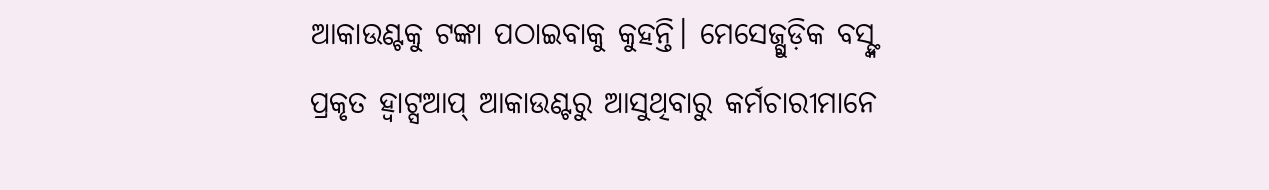ଆକାଉଣ୍ଟକୁ ଟଙ୍କା ପଠାଇବାକୁ କୁହନ୍ତି। ମେସେଜ୍ଗୁଡ଼ିକ ବସ୍ଙ୍କ ପ୍ରକୃତ ହ୍ୱାଟ୍ସଆପ୍ ଆକାଉଣ୍ଟରୁ ଆସୁଥିବାରୁ କର୍ମଚାରୀମାନେ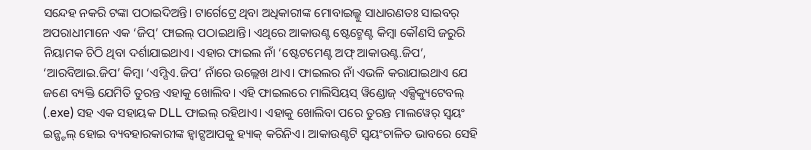ସନ୍ଦେହ ନକରି ଟଙ୍କା ପଠାଇଦିଅନ୍ତି। ଟାର୍ଗେଟ୍ରେ ଥିବା ଅଧିକାରୀଙ୍କ ମୋବାଇଲ୍କୁ ସାଧାରଣତଃ ସାଇବର୍ ଅପରାଧୀମାନେ ଏକ ‘ଜିପ୍’ ଫାଇଲ୍ ପଠାଇଥାନ୍ତି। ଏଥିରେ ଆକାଉଣ୍ଟ ଷ୍ଟେଟ୍ମେଣ୍ଟ କିମ୍ବା କୌଣସି ଜରୁରି ନିୟାମକ ଚିଠି ଥିବା ଦର୍ଶାଯାଇଥାଏ। ଏହାର ଫାଇଲ ନାଁ ‘ଷ୍ଟେଟମେଣ୍ଟ ଅଫ୍ ଆକାଉଣ୍ଟ.ଜିପ’, ‘ଆରବିଆଇ.ଜିପ’ କିମ୍ବା ‘ଏମ୍ସିଏ.ଜିପ’ ନାଁରେ ଉଲ୍ଲେଖ ଥାଏ। ଫାଇଲର ନାଁ ଏଭଳି କରାଯାଇଥାଏ ଯେ ଜଣେ ବ୍ୟକ୍ତି ଯେମିତି ତୁରନ୍ତ ଏହାକୁ ଖୋଲିବ। ଏହି ଫାଇଲରେ ମାଲିସିୟସ୍ ୱିଣ୍ଡୋଜ୍ ଏକ୍ସିକ୍ୟୁଟେବଲ୍ (.exe) ସହ ଏକ ସହାୟକ DLL ଫାଇଲ୍ ରହିଥାଏ। ଏହାକୁ ଖୋଲିବା ପରେ ତୁରନ୍ତ ମାଲୱେର୍ ସ୍ବୟଂ ଇନ୍ଷ୍ଟଲ୍ ହୋଇ ବ୍ୟବହାରକାରୀଙ୍କ ହ୍ବାଟ୍ସଆପକୁ ହ୍ୟାକ୍ କରିନିଏ। ଆକାଉଣ୍ଟଟି ସ୍ୱୟଂଚାଳିତ ଭାବରେ ସେହି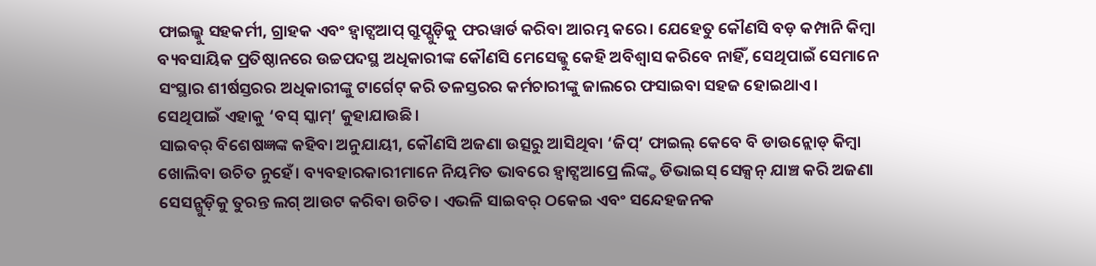ଫାଇଲ୍କୁ ସହକର୍ମୀ, ଗ୍ରାହକ ଏବଂ ହ୍ୱାଟ୍ସଆପ୍ ଗ୍ରୁପ୍ଗୁଡ଼ିକୁ ଫରୱାର୍ଡ କରିବା ଆରମ୍ଭ କରେ। ଯେହେତୁ କୌଣସି ବଡ଼ କମ୍ପାନି କିମ୍ବା ବ୍ୟବସାୟିକ ପ୍ରତିଷ୍ଠାନରେ ଉଚ୍ଚପଦସ୍ଥ ଅଧିକାରୀଙ୍କ କୌଣସି ମେସେଜ୍କୁ କେହି ଅବିଶ୍ବାସ କରିବେ ନାହିଁ, ସେଥିପାଇଁ ସେମାନେ ସଂସ୍ଥାର ଶୀର୍ଷସ୍ତରର ଅଧିକାରୀଙ୍କୁ ଟାର୍ଗେଟ୍ କରି ତଳସ୍ତରର କର୍ମଚାରୀଙ୍କୁ ଜାଲରେ ଫସାଇବା ସହଜ ହୋଇଥାଏ। ସେଥିପାଇଁ ଏହାକୁ ‘ବସ୍ ସ୍କାମ୍’ କୁହାଯାଉଛି।
ସାଇବର୍ ବିଶେଷଜ୍ଞଙ୍କ କହିବା ଅନୁଯାୟୀ, କୌଣସି ଅଜଣା ଉତ୍ସରୁ ଆସିଥିବା ‘ଜିପ୍’ ଫାଇଲ୍ କେବେ ବି ଡାଉନ୍ଲୋଡ୍ କିମ୍ବା ଖୋଲିବା ଉଚିତ ନୁହେଁ। ବ୍ୟବହାରକାରୀମାନେ ନିୟମିତ ଭାବରେ ହ୍ବାଟ୍ସଆପ୍ରେ ଲିଙ୍କ୍ଡ ଡିଭାଇସ୍ ସେକ୍ସନ୍ ଯାଞ୍ଚ କରି ଅଜଣା ସେସନ୍ଗୁଡ଼ିକୁ ତୁରନ୍ତ ଲଗ୍ ଆଉଟ କରିବା ଉଚିତ। ଏଭଳି ସାଇବର୍ ଠକେଇ ଏବଂ ସନ୍ଦେହଜନକ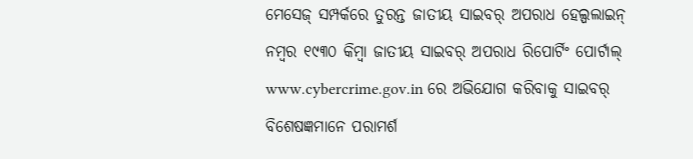ମେସେଜ୍ ସମ୍ପର୍କରେ ତୁରନ୍ତ ଜାତୀୟ ସାଇବର୍ ଅପରାଧ ହେଲ୍ପଲାଇନ୍ ନମ୍ବର ୧୯୩୦ କିମ୍ବା ଜାତୀୟ ସାଇବର୍ ଅପରାଧ ରିପୋର୍ଟିଂ ପୋର୍ଟାଲ୍ www.cybercrime.gov.in ରେ ଅଭିଯୋଗ କରିବାକୁ ସାଇବର୍ ବିଶେଷଜ୍ଞମାନେ ପରାମର୍ଶ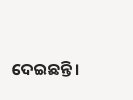ଦେଇଛନ୍ତି।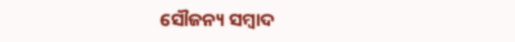ସୌଜନ୍ୟ ସମ୍ବାଦ